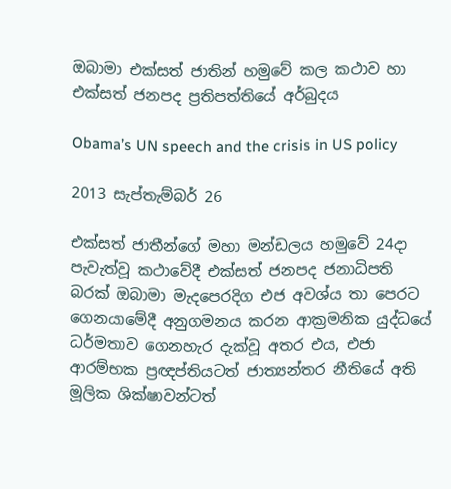ඔබාමා එක්සත් ජාතින් හමුවේ කල කථාව හා එක්සත් ජනපද ප්‍රතිපත්තියේ අර්බුදය

Obama’s UN speech and the crisis in US policy

2013 සැප්තැම්බර් 26

එක්සත් ජාතීන්ගේ මහා මන්ඩලය හමුවේ 24දා පැවැත්වූ කථාවේදී එක්සත් ජනපද ජනාධිපති බරක් ඔබාමා මැදපෙරදිග එජ අවශ්ය තා පෙරට ගෙනයාමේදී අනුගමනය කරන ආක්‍රමනික යුද්ධයේ ධර්මතාව ගෙනහැර දැක්වූ අතර එය, එජා ආරම්භක ප්‍රඥප්තියටත් ජාත්‍යන්තර නීතියේ අති මූලික ශික්ෂාවන්ටත්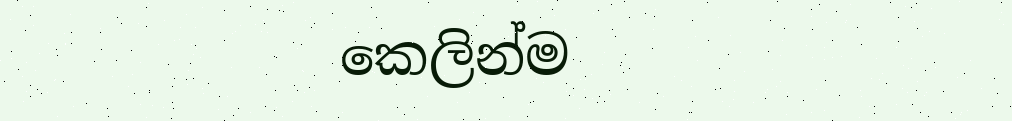කෙලින්ම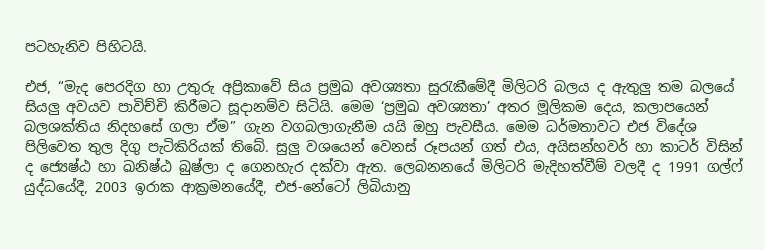පටහැනිව පිහිටයි.

එජ, “මැද පෙරදිග හා උතුරු අප්‍රිකාවේ සිය ප්‍රමුඛ අවශ්‍යතා සුරැකීමේදී මිලිටරි බලය ද ඇතුලු තම බලයේ සියලු අවයව පාවිච්චි කිරීමට සූදානම්ව සිටියි. මෙම ‘ප්‍රමුඛ අවශ්‍යතා’ අතර මූලිකම දෙය, කලාපයෙන් බලශක්තිය නිදහසේ ගලා ඒම” ගැන වගබලාගැනීම යයි ඔහු පැවසීය. මෙම ධර්මතාවට එජ විදේශ පිලිවෙත තුල දිගු පැටිකිරියක් තිබේ. සුලු වශයෙන් වෙනස් රූපයන් ගත් එය, අයිසන්හවර් හා කාටර් විසින් ද ජ්‍යෙෂ්ඨ හා ඛනිෂ්ඨ බුෂ්ලා ද ගෙනහැර දක්වා ඇත. ලෙබනනයේ මිලිටරි මැදිහත්වීම් වලදී ද 1991 ගල්ෆ් යුද්ධයේදී, 2003 ඉරාක ආක්‍රමනයේදී, එජ-නේටෝ ලිබියානු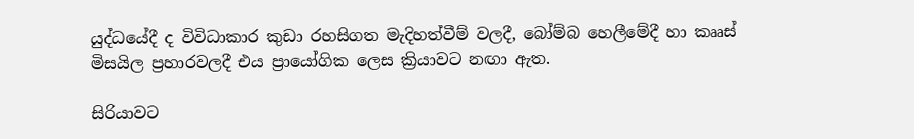යුද්ධයේදී ද විවිධාකාර කුඩා රහසිගත මැදිහත්වීම් වලදී, බෝම්බ හෙලීමේදී හා කෲස් මිසයිල ප්‍රහාරවලදී එය ප්‍රායෝගික ලෙස ක්‍රියාවට නඟා ඇත.

සිරියාවට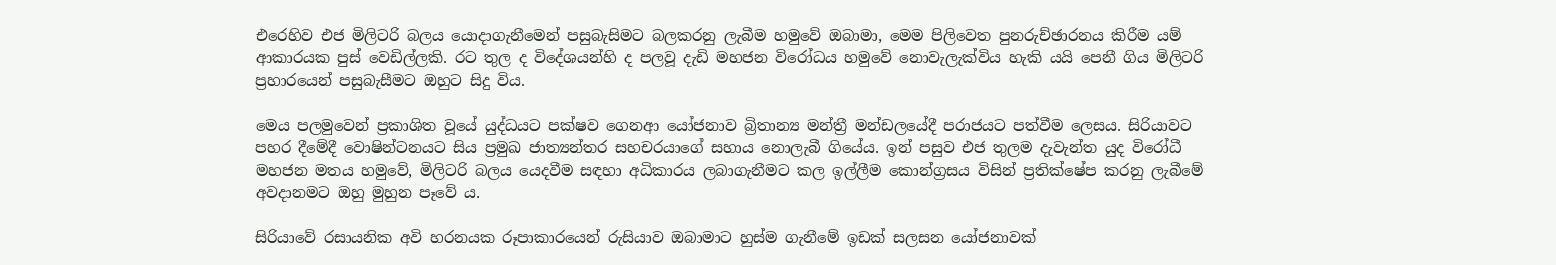එරෙහිව එජ මිලිටරි බලය යොදාගැනීමෙන් පසුබැසිමට බලකරනු ලැබීම හමුවේ ඔබාමා, මෙම පිලිවෙත පුනරුච්ඡාරනය කිරීම යම් ආකාරයක පුස් වෙඩිල්ලකි. රට තුල ද විදේශයන්හි ද පලවූ දැඩි මහජන විරෝධය හමුවේ නොවැලැක්විය හැකි යයි පෙනී ගිය මිලිටරි ප්‍රහාරයෙන් පසුබැසීමට ඔහුට සිදු විය.

මෙය පලමුවෙන් ප්‍රකාශිත වූයේ යුද්ධයට පක්ෂව ගෙනආ යෝජනාව බ්‍රිතාන්‍ය මන්ත්‍රී මන්ඩලයේදී පරාජයට පත්වීම ලෙසය. සිරියාවට පහර දීමේදී වොෂින්ටනයට සිය ප්‍රමුඛ ජාත්‍යන්තර සහචරයාගේ සහාය නොලැබී ගියේය. ඉන් පසුව එජ තුලම දැවැන්ත යුද විරෝධී මහජන මතය හමුවේ, මිලිටරි බලය යෙදවීම සඳහා අධිකාරය ලබාගැනීමට කල ඉල්ලීම කොන්ග්‍රසය විසින් ප්‍රතික්ෂේප කරනු ලැබීමේ අවදානමට ඔහු මුහුන පෑවේ ය.

සිරියාවේ රසායනික අවි හරනයක රූපාකාරයෙන් රුසියාව ඔබාමාට හුස්ම ගැනීමේ ඉඩක් සලසන යෝජනාවක්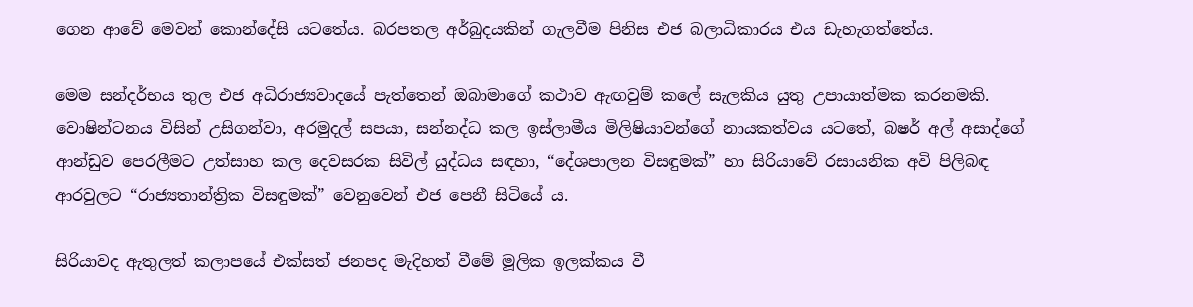ගෙන ආවේ මෙවන් කොන්දේසි යටතේය. බරපතල අර්බුදයකින් ගැලවීම පිනිස එජ බලාධිකාරය එය ඩැහැගත්තේය.

මෙම සන්දර්භය තුල එජ අධිරාජ්‍යවාදයේ පැත්තෙන් ඔබාමාගේ කථාව ඇඟවුම් කලේ සැලකිය යුතු උපායාත්මක කරනමකි. වොෂින්ටනය විසින් උසිගන්වා, අරමුදල් සපයා, සන්නද්ධ කල ඉස්ලාමීය මිලිෂියාවන්ගේ නායකත්වය යටතේ, බෂර් අල් අසාද්ගේ ආන්ඩුව පෙරලීමට උත්සාහ කල දෙවසරක සිවිල් යුද්ධය සඳහා, “දේශපාලන විසඳුමක්” හා සිරියාවේ රසායනික අවි පිලිබඳ ආරවුලට “රාජ්‍යතාන්ත්‍රික විසඳුමක්” වෙනුවෙන් එජ පෙනී සිටියේ ය.

සිරියාවද ඇතුලත් කලාපයේ එක්සත් ජනපද මැදිහත් වීමේ මූලික ඉලක්කය වී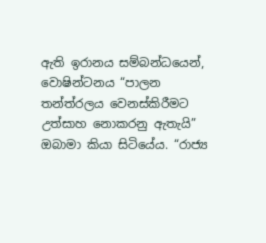ඇති ඉරානය සම්බන්ධයෙන්, වොෂින්ටනය “පාලන තන්ත්රලය වෙනස්කිරීමට උත්සාහ නොකරනු ඇතැයි” ඔබාමා කියා සිටියේය. “රාජ්‍ය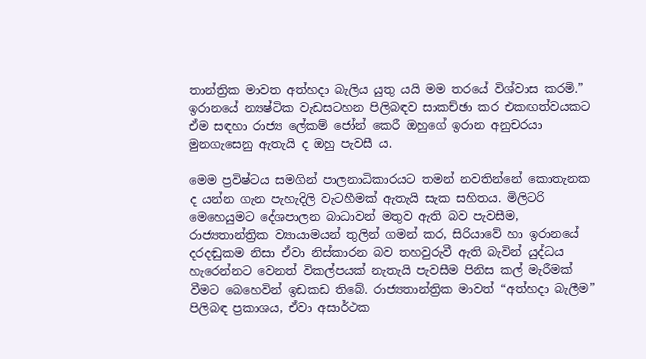තාන්ත්‍රික මාවත අත්හදා බැලිය යුතු යයි මම තරයේ විශ්වාස කරමි.” ඉරානයේ න්‍යෂ්ටික වැඩසටහන පිලිබඳව සාකච්ඡා කර එකඟත්වයකට ඒම සඳහා රාජ්‍ය ලේකම් ජෝන් කෙරී ඔහුගේ ඉරාන අනුචරයා මුනගැසෙනු ඇතැයි ද ඔහු පැවසී ය.

මෙම ප්‍රවිෂ්ටය සමගින් පාලනාධිකාරයට තමන් නවතින්නේ කොතැනක ද යන්න ගැන පැහැදිලි වැටහීමක් ඇතැයි සැක සහිතය. මිලිටරි මෙහෙයුමට දේශපාලන බාධාවන් මතුව ඇති බව පැවසීම, රාජ්‍යතාන්ත්‍රික ව්‍යායාමයන් තුලින් ගමන් කර, සිරියාවේ හා ඉරානයේ දරදඬුකම නිසා ඒවා නිස්කාරන බව තහවුරුවී ඇති බැවින් යුද්ධය හැරෙන්නට වෙනත් විකල්පයක් නැතැයි පැවසීම පිනිස කල් මැරීමක් වීමට බෙහෙවින් ඉඩකඩ තිබේ. රාජ්‍යතාන්ත්‍රික මාවත් “අත්හදා බැලීම” පිලිබඳ ප්‍රකාශය, ඒවා අසාර්ථක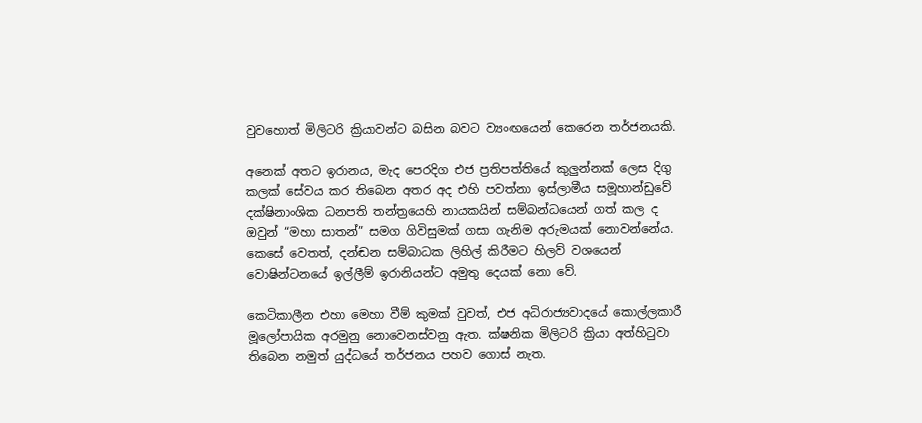වුවහොත් මිලිටරි ක්‍රියාවන්ට බසින බවට ව්‍යංඟයෙන් කෙරෙන තර්ජනයකි.

අනෙක් අතට ඉරානය, මැද පෙරදිග එජ ප්‍රතිපත්තියේ කුලුන්නක් ලෙස දිගු කලක් සේවය කර තිබෙන අතර අද එහි පවත්නා ඉස්ලාමීය සමූහාන්ඩුවේ දක්ෂිනාංශික ධනපති තන්ත්‍රයෙහි නායකයින් සම්බන්ධයෙන් ගත් කල ද ඔවුන් “මහා සාතන්” සමග ගිවිසුමක් ගසා ගැනිම අරුමයක් නොවන්නේය. කෙසේ වෙතත්, දන්ඬන සම්බාධක ලිහිල් කිරීමට හිලව් වශයෙන් වොෂින්ටනයේ ඉල්ලීම් ඉරානියන්ට අමුතු දෙයක් නො වේ.

කෙටිකාලීන එහා මෙහා වීම් කුමක් වුවත්, එජ අධිරාජ්‍යවාදයේ කොල්ලකාරී මූලෝපායික අරමුනු නොවෙනස්වනු ඇත. ක්ෂනික මිලිටරි ක්‍රියා අත්හිටුවා තිබෙන නමුත් යුද්ධයේ තර්ජනය පහව ගොස් නැත.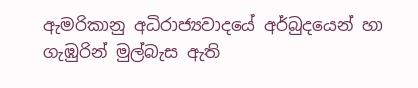ඇමරිකානු අධිරාජ්‍යවාදයේ අර්බුදයෙන් හා ගැඹුරින් මුල්බැස ඇති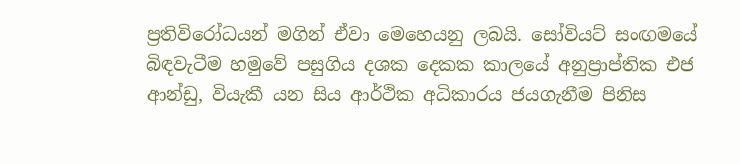ප්‍රතිවිරෝධයන් මගින් ඒවා මෙහෙයනු ලබයි. සෝවියට් සංඟමයේ බිඳවැටීම හමුවේ පසුගිය දශක දෙකක කාලයේ අනුප්‍රාප්තික එජ ආන්ඩු, වියැකී යන සිය ආර්ථික අධිකාරය ජයගැනීම පිනිස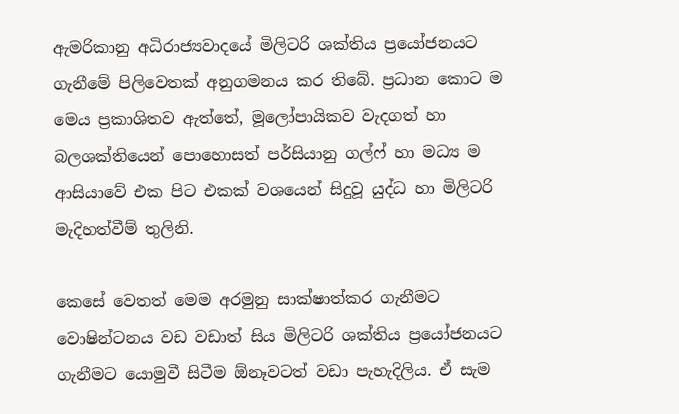ඇමරිකානු අධිරාජ්‍යවාදයේ මිලිටරි ශක්තිය ප්‍රයෝජනයට ගැනීමේ පිලිවෙතක් අනුගමනය කර තිබේ. ප්‍රධාන කොට ම මෙය ප්‍රකාශිතව ඇත්තේ, මූලෝපායිකව වැදගත් හා බලශක්තියෙන් පොහොසත් පර්සියානු ගල්ෆ් හා මධ්‍ය ම ආසියාවේ එක පිට එකක් වශයෙන් සිදුවූ යුද්ධ හා මිලිටරි මැදිහත්වීම් තුලිනි.

කෙසේ වෙතත් මෙම අරමුනු සාක්ෂාත්කර ගැනීමට වොෂින්ටනය වඩ වඩාත් සිය මිලිටරි ශක්තිය ප්‍රයෝජනයට ගැනීමට යොමුවී සිටීම ඕනෑවටත් වඩා පැහැදිලිය. ඒ සැම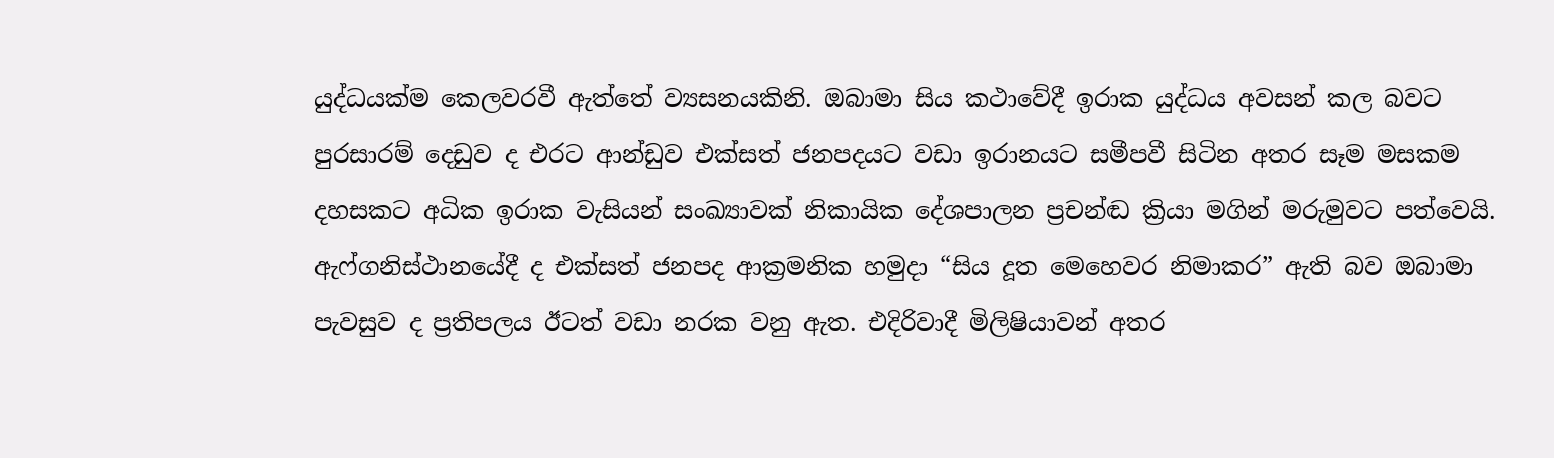යුද්ධයක්ම කෙලවරවී ඇත්තේ ව්‍යසනයකිනි. ඔබාමා සිය කථාවේදී ඉරාක යුද්ධය අවසන් කල බවට පුරසාරම් දෙඩුව ද එරට ආන්ඩුව එක්සත් ජනපදයට වඩා ඉරානයට සමීපවී සිටින අතර සෑම මසකම දහසකට අධික ඉරාක වැසියන් සංඛ්‍යාවක් නිකායික දේශපාලන ප්‍රචන්ඬ ක්‍රියා මගින් මරුමුවට පත්වෙයි. ඇෆ්ගනිස්ථානයේදී ද එක්සත් ජනපද ආක්‍රමනික හමුදා “සිය දූත මෙහෙවර නිමාකර” ඇති බව ඔබාමා පැවසුව ද ප්‍රතිපලය ඊටත් වඩා නරක වනු ඇත. එදිරිවාදී මිලිෂියාවන් අතර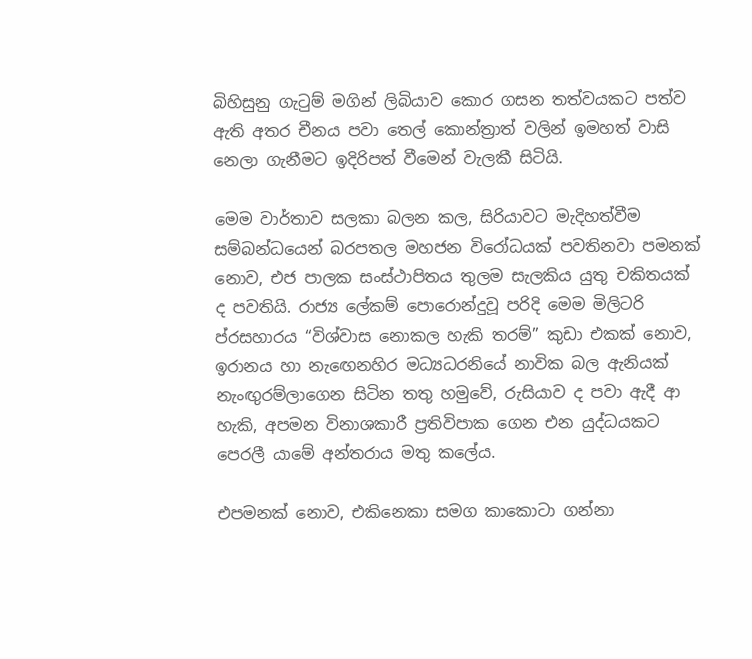බිහිසුනු ගැටුම් මගින් ලිබියාව කොර ගසන තත්වයකට පත්ව ඇති අතර චීනය පවා තෙල් කොන්ත්‍රාත් වලින් ඉමහත් වාසි නෙලා ගැනීමට ඉදිරිපත් වීමෙන් වැලකී සිටියි.

මෙම වාර්තාව සලකා බලන කල, සිරියාවට මැදිහත්වීම සම්බන්ධයෙන් බරපතල මහජන විරෝධයක් පවතිනවා පමනක් නොව, එජ පාලක සංස්ථාපිතය තුලම සැලකිය යුතු චකිතයක් ද පවතියි. රාජ්‍ය ලේකම් පොරොන්දුවූ පරිදි මෙම මිලිටරි ප්රසහාරය “විශ්වාස නොකල හැකි තරම්” කුඩා එකක් නොව, ඉරානය හා නැ‍ඟෙනහිර මධ්‍යධරනියේ නාවික බල ඇනියක් නැංඟුරම්ලාගෙන සිටින තතු හමුවේ, රුසියාව ද පවා ඇදී ආ හැකි, අපමන විනාශකාරී ප්‍රතිවිපාක ගෙන එන යුද්ධයකට පෙරලී යාමේ අන්තරාය මතු කලේය.

එපමනක් නොව, එකිනෙකා සමග කාකොටා ගන්නා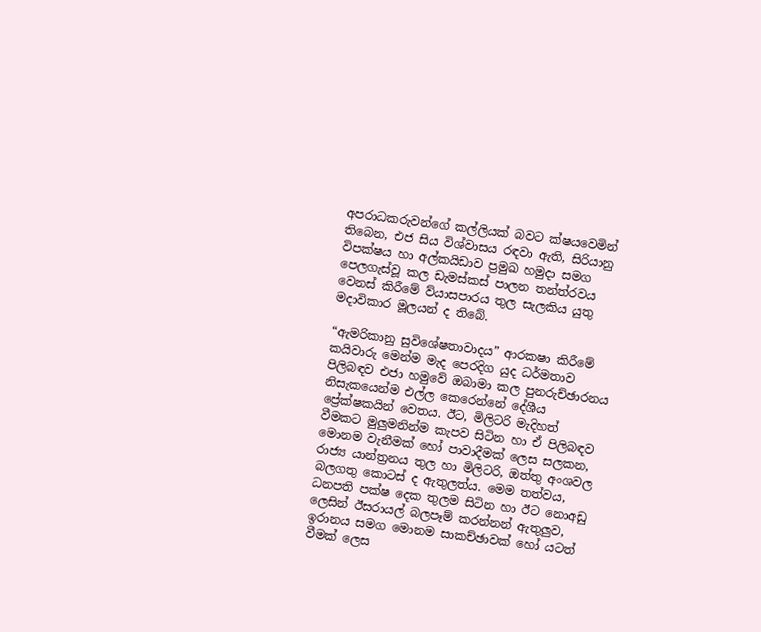අපරාධකරුවන්ගේ කල්ලියක් බවට ක්ෂයවෙමින් තිබෙන, එජ සිය විශ්වාසය රඳවා ඇති, සිරියානු විපක්ෂය හා අල්කයිඩාව ප්‍රමුඛ හමුදා සමග පෙලගැස්වූ කල ඩැමස්කස් පාලන තන්ත්රවය වෙනස් කිරීමේ ව්යාසපාරය තුල සැලකිය යුතු මදාවිකාර මූලයන් ද තිබේ.

“ඇමරිකානු සුවිශේෂතාවාදය” ආරකෂා කිරීමේ කයිවාරු මෙන්ම මැද පෙරදිග යුද ධර්මතාව පිලිබඳව එජා හමුවේ ඔබාමා කල පුනරුච්ඡාරනය නිසැකයෙන්ම එල්ල කෙරෙන්නේ දේශීය ප්‍රේක්ෂකයින් වෙතය. ඊට, මිලිටරි මැදිහත් වීමකට මුලුමනින්ම කැපව සිටින හා ඒ පිලිබඳව මොනම වැනීමක් හෝ පාවාදීමක් ලෙස සලකන, රාජ්‍ය යාන්ත්‍රනය තුල හා මිලිටරි, ඔත්තු අංශවල බලගතු කොටස් ද ඇතුලත්ය. මෙම තත්වය, ධනපති පක්ෂ දෙක තුලම සිටින හා ඊට නොඅඩු ලෙසින් ඊසරායල් බලපෑම් කරන්නන් ඇතුලුව, ඉරානය සමග මොනම සාකච්ඡාවක් හෝ යටත් වීමක් ලෙස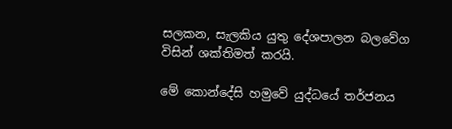සලකන, සැලකිය යුතු දේශපාලන බලවේග විසින් ශක්තිමත් කරයි.

මේ කොන්දේසි හමුවේ යුද්ධයේ තර්ජනය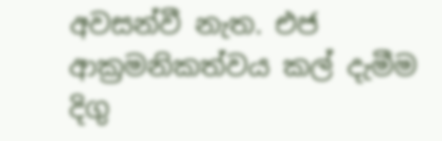අවසන්වී නැත. එජ ආක්‍රමනිකත්වය කල් දැමීම දිගු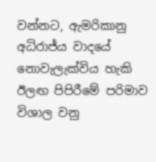වන්නට, ඇමරිකානු අධිරාජ්ය වාදයේ නොවැලැක්විය හැකි ඊලඟ පිපිරීමේ පරිමාව විශාල වනු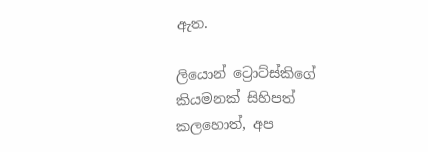ඇත.

ලියොන් ට්‍රොට්ස්කිගේ කියමනක් සිහිපත් කලහොත්, අප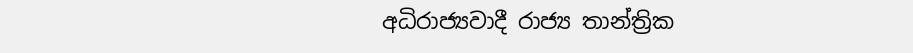අධිරාජ්‍යවාදී රාජ්‍ය තාන්ත්‍රික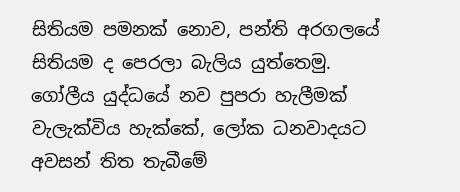සිතියම පමනක් නොව, පන්ති අරගලයේ සිතියම ද පෙරලා බැලිය යුත්තෙමු. ගෝලීය යුද්ධයේ නව පුපරා හැලීමක් වැලැක්විය හැක්කේ, ලෝක ධනවාදයට අවසන් තිත තැබීමේ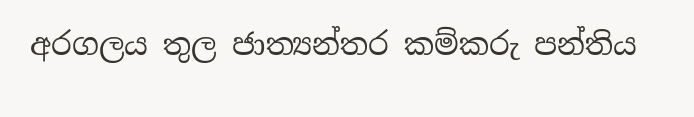අරගලය තුල ජාත්‍යන්තර කම්කරු පන්තිය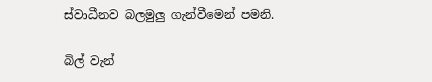ස්වාධීනව බලමුලු ගැන්වීමෙන් පමනි.

බිල් වැන්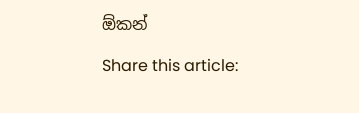ඕකන්

Share this article: